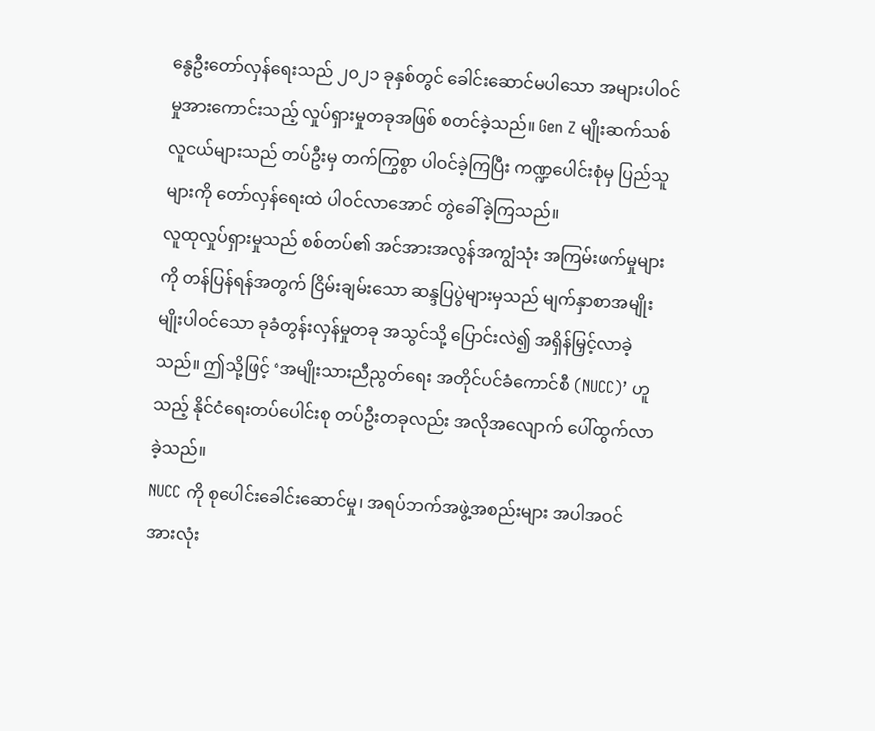နွေဦးတော်လှန်ရေးသည် ၂၀၂၁ ခုနှစ်တွင် ခေါင်းဆောင်မပါသော အများပါဝင်မှုအားကောင်းသည့် လှုပ်ရှားမှုတခုအဖြစ် စတင်ခဲ့သည်။ Gen Z မျိုးဆက်သစ်လူငယ်များသည် တပ်ဦးမှ တက်ကြွစွာ ပါဝင်ခဲ့ကြပြီး ကဏ္ဍပေါင်းစုံမှ ပြည်သူများကို တော်လှန်ရေးထဲ ပါဝင်လာအောင် တွဲခေါ်ခဲ့ကြသည်။
လူထုလှုပ်ရှားမှုသည် စစ်တပ်၏ အင်အားအလွန်အကျွံသုံး အကြမ်းဖက်မှုများကို တန်ပြန်ရန်အတွက် ငြိမ်းချမ်းသော ဆန္ဒပြပွဲများမှသည် မျက်နှာစာအမျိုးမျိုးပါဝင်သော ခုခံတွန်းလှန်မှုတခု အသွင်သို့ ပြောင်းလဲ၍ အရှိန်မြှင့်လာခဲ့သည်။ ဤသို့ဖြင့် ‘အမျိုးသားညီညွတ်ရေး အတိုင်ပင်ခံကောင်စီ (NUCC)’ ဟူသည့် နိုင်ငံရေးတပ်ပေါင်းစု တပ်ဦးတခုလည်း အလိုအလျောက် ပေါ်ထွက်လာခဲ့သည်။
NUCC ကို စုပေါင်းခေါင်းဆောင်မှု၊ အရပ်ဘက်အဖွဲ့အစည်းများ အပါအဝင် အားလုံး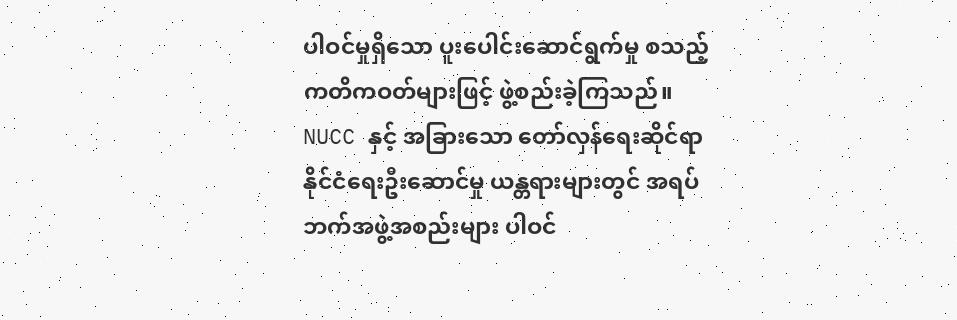ပါဝင်မှုရှိသော ပူးပေါင်းဆောင်ရွက်မှု စသည့် ကတိကဝတ်များဖြင့် ဖွဲ့စည်းခဲ့ကြသည်။ NUCC နှင့် အခြားသော တော်လှန်ရေးဆိုင်ရာ နိုင်ငံရေးဦးဆောင်မှု ယန္တရားများတွင် အရပ်ဘက်အဖွဲ့အစည်းများ ပါဝင်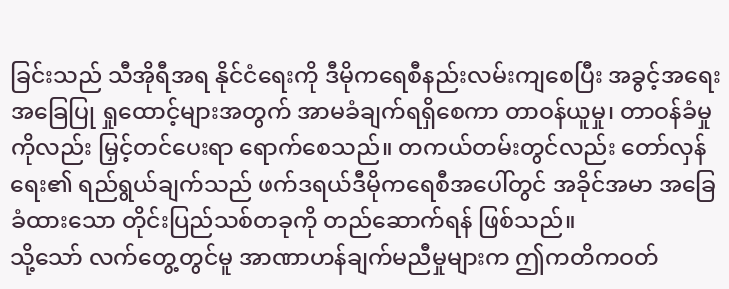ခြင်းသည် သီအိုရီအရ နိုင်ငံရေးကို ဒီမိုကရေစီနည်းလမ်းကျစေပြီး အခွင့်အရေးအခြေပြု ရှုထောင့်များအတွက် အာမခံချက်ရရှိစေကာ တာဝန်ယူမှု၊ တာဝန်ခံမှုကိုလည်း မြှင့်တင်ပေးရာ ရောက်စေသည်။ တကယ်တမ်းတွင်လည်း တော်လှန်ရေး၏ ရည်ရွယ်ချက်သည် ဖက်ဒရယ်ဒီမိုကရေစီအပေါ်တွင် အခိုင်အမာ အခြေခံထားသော တိုင်းပြည်သစ်တခုကို တည်ဆောက်ရန် ဖြစ်သည်။
သို့သော် လက်တွေ့တွင်မူ အာဏာဟန်ချက်မညီမှုများက ဤကတိကဝတ်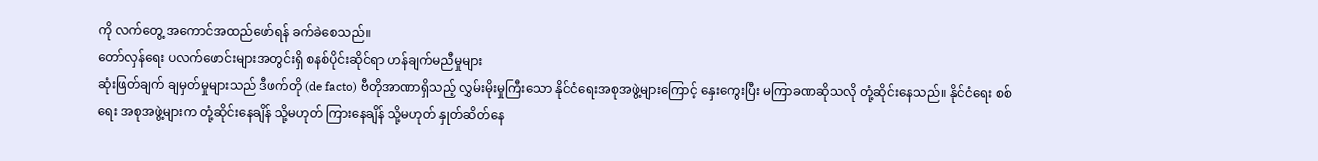ကို လက်တွေ့ အကောင်အထည်ဖော်ရန် ခက်ခဲစေသည်။
တော်လှန်ရေး ပလက်ဖောင်းများအတွင်းရှိ စနစ်ပိုင်းဆိုင်ရာ ဟန်ချက်မညီမှုများ
ဆုံးဖြတ်ချက် ချမှတ်မှုများသည် ဒီဖက်တို (de facto) ဗီတိုအာဏာရှိသည့် လွှမ်းမိုးမှုကြီးသော နိုင်ငံရေးအစုအဖွဲ့များကြောင့် နှေးကွေးပြီး မကြာခဏဆိုသလို တုံ့ဆိုင်းနေသည်။ နိုင်ငံရေး စစ်ရေး အစုအဖွဲ့များက တုံ့ဆိုင်းနေချိန် သို့မဟုတ် ကြားနေချိန် သို့မဟုတ် နှုတ်ဆိတ်နေ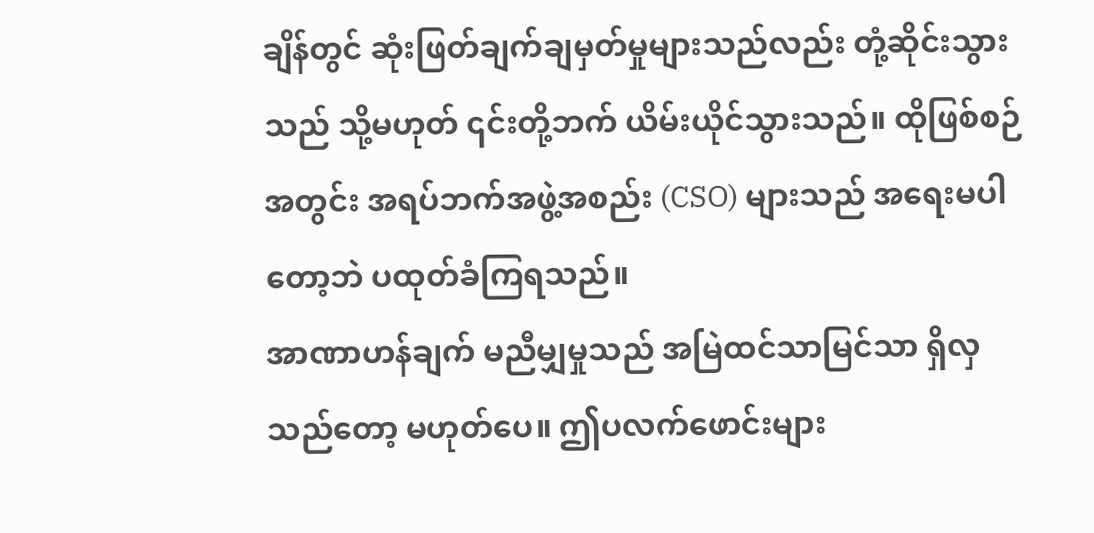ချိန်တွင် ဆုံးဖြတ်ချက်ချမှတ်မှုများသည်လည်း တုံ့ဆိုင်းသွားသည် သို့မဟုတ် ၎င်းတို့ဘက် ယိမ်းယိုင်သွားသည်။ ထိုဖြစ်စဉ်အတွင်း အရပ်ဘက်အဖွဲ့အစည်း (CSO) များသည် အရေးမပါတော့ဘဲ ပထုတ်ခံကြရသည်။
အာဏာဟန်ချက် မညီမျှမှုသည် အမြဲထင်သာမြင်သာ ရှိလှသည်တော့ မဟုတ်ပေ။ ဤပလက်ဖောင်းများ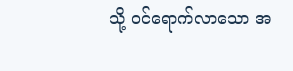သို့ ဝင်ရောက်လာသော အ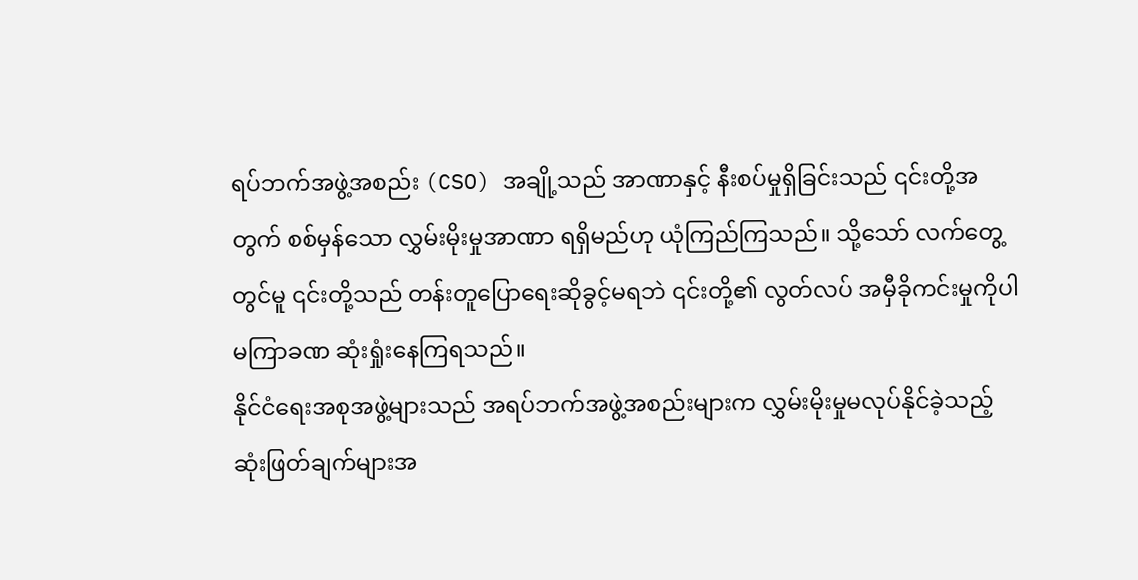ရပ်ဘက်အဖွဲ့အစည်း (CSO) အချို့သည် အာဏာနှင့် နီးစပ်မှုရှိခြင်းသည် ၎င်းတို့အတွက် စစ်မှန်သော လွှမ်းမိုးမှုအာဏာ ရရှိမည်ဟု ယုံကြည်ကြသည်။ သို့သော် လက်တွေ့တွင်မူ ၎င်းတို့သည် တန်းတူပြောရေးဆိုခွင့်မရဘဲ ၎င်းတို့၏ လွတ်လပ် အမှီခိုကင်းမှုကိုပါ မကြာခဏ ဆုံးရှုံးနေကြရသည်။
နိုင်ငံရေးအစုအဖွဲ့များသည် အရပ်ဘက်အဖွဲ့အစည်းများက လွှမ်းမိုးမှုမလုပ်နိုင်ခဲ့သည့် ဆုံးဖြတ်ချက်များအ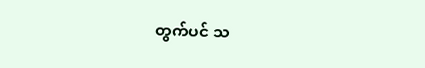တွက်ပင် သ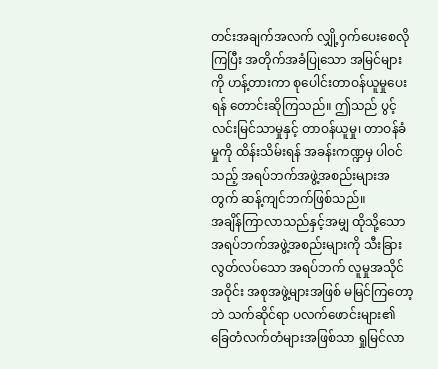တင်းအချက်အလက် လျှို့ဝှက်ပေးစေလိုကြပြီး အတိုက်အခံပြုသော အမြင်များကို ဟန့်တားကာ စုပေါင်းတာဝန်ယူမှုပေးရန် တောင်းဆိုကြသည်။ ဤသည် ပွင့်လင်းမြင်သာမှုနှင့် တာဝန်ယူမှု၊ တာဝန်ခံမှုကို ထိန်းသိမ်းရန် အခန်းကဏ္ဍမှ ပါဝင်သည့် အရပ်ဘက်အဖွဲ့အစည်းများအတွက် ဆန့်ကျင်ဘက်ဖြစ်သည်။
အချိန်ကြာလာသည်နှင့်အမျှ ထိုသို့သော အရပ်ဘက်အဖွဲ့အစည်းများကို သီးခြားလွတ်လပ်သော အရပ်ဘက် လူမှုအသိုင်အဝိုင်း အစုအဖွဲ့များအဖြစ် မမြင်ကြတော့ဘဲ သက်ဆိုင်ရာ ပလက်ဖောင်းများ၏ ခြေတံလက်တံများအဖြစ်သာ ရှုမြင်လာ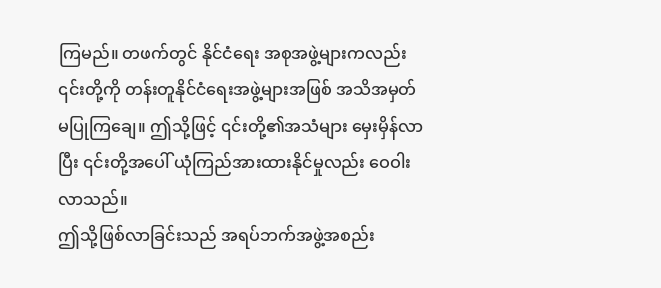ကြမည်။ တဖက်တွင် နိုင်ငံရေး အစုအဖွဲ့များကလည်း ၎င်းတို့ကို တန်းတူနိုင်ငံရေးအဖွဲ့များအဖြစ် အသိအမှတ် မပြုကြချေ။ ဤသို့ဖြင့် ၎င်းတို့၏အသံများ မှေးမှိန်လာပြီး ၎င်းတို့အပေါ် ယုံကြည်အားထားနိုင်မှုလည်း ဝေဝါးလာသည်။
ဤသို့ဖြစ်လာခြင်းသည် အရပ်ဘက်အဖွဲ့အစည်း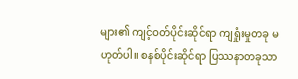များ၏ ကျင့်ဝတ်ပိုင်းဆိုင်ရာ ကျရှုံးမှုတခု မဟုတ်ပါ။ စနစ်ပိုင်းဆိုင်ရာ ပြဿနာတခုသာ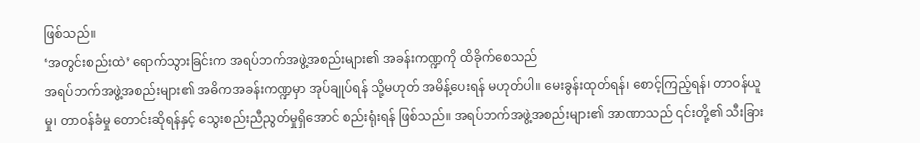ဖြစ်သည်။
‘အတွင်းစည်းထဲ’ ရောက်သွားခြင်းက အရပ်ဘက်အဖွဲ့အစည်းများ၏ အခန်းကဏ္ဍကို ထိခိုက်စေသည်
အရပ်ဘက်အဖွဲ့အစည်းများ၏ အဓိကအခန်းကဏ္ဍမှာ အုပ်ချုပ်ရန် သို့မဟုတ် အမိန့်ပေးရန် မဟုတ်ပါ။ မေးခွန်းထုတ်ရန်၊ စောင့်ကြည့်ရန်၊ တာဝန်ယူမှု၊ တာဝန်ခံမှု တောင်းဆိုရန်နှင့် သွေးစည်းညီညွတ်မှုရှိအောင် စည်းရုံးရန် ဖြစ်သည်။ အရပ်ဘက်အဖွဲ့အစည်းများ၏ အာဏာသည် ၎င်းတို့၏ သီးခြား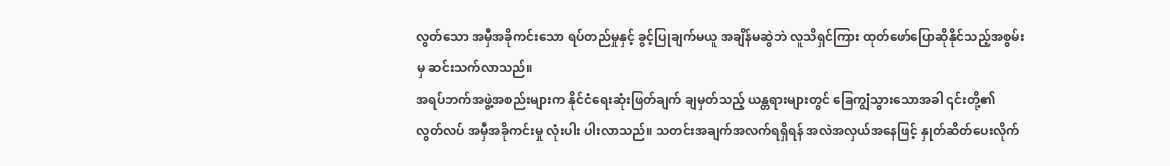လွတ်သော အမှီအခိုကင်းသော ရပ်တည်မှုနှင့် ခွင့်ပြုချက်မယူ အချိန်မဆွဲဘဲ လူသိရှင်ကြား ထုတ်ဖော်ပြောဆိုနိုင်သည့်အစွမ်းမှ ဆင်းသက်လာသည်။
အရပ်ဘက်အဖွဲ့အစည်းများက နိုင်ငံရေးဆုံးဖြတ်ချက် ချမှတ်သည့် ယန္တရားများတွင် ခြေကျွံသွားသောအခါ ၎င်းတို့၏ လွတ်လပ် အမှီအခိုကင်းမှု လုံးပါး ပါးလာသည်။ သတင်းအချက်အလက်ရရှိရန် အလဲအလှယ်အနေဖြင့် နှုတ်ဆိတ်ပေးလိုက်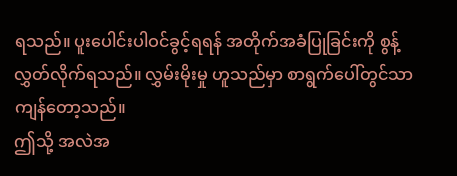ရသည်။ ပူးပေါင်းပါဝင်ခွင့်ရရန် အတိုက်အခံပြုခြင်းကို စွန့်လွှတ်လိုက်ရသည်။ လွှမ်းမိုးမှု ဟူသည်မှာ စာရွက်ပေါ်တွင်သာ ကျန်တော့သည်။
ဤသို့ အလဲအ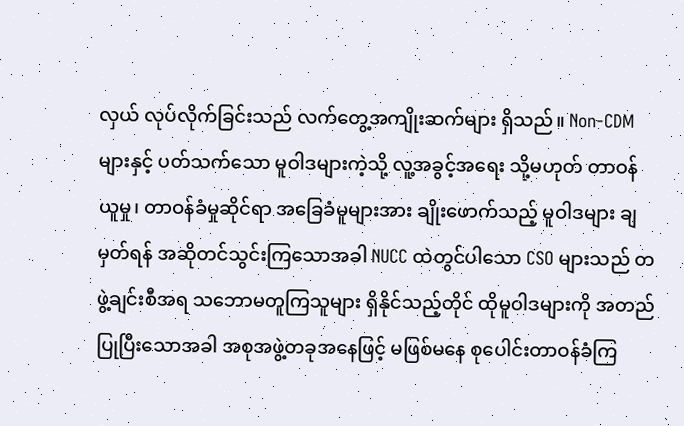လှယ် လုပ်လိုက်ခြင်းသည် လက်တွေ့အကျိုးဆက်များ ရှိသည်။ Non-CDM များနှင့် ပတ်သက်သော မူဝါဒများကဲ့သို့ လူ့အခွင့်အရေး သို့မဟုတ် တာဝန်ယူမှု၊ တာဝန်ခံမှုဆိုင်ရာ အခြေခံမူများအား ချိုးဖောက်သည့် မူဝါဒများ ချမှတ်ရန် အဆိုတင်သွင်းကြသောအခါ NUCC ထဲတွင်ပါသော CSO များသည် တဖွဲ့ချင်းစီအရ သဘောမတူကြသူများ ရှိနိုင်သည့်တိုင် ထိုမူဝါဒများကို အတည်ပြုပြီးသောအခါ အစုအဖွဲ့တခုအနေဖြင့် မဖြစ်မနေ စုပေါင်းတာဝန်ခံကြ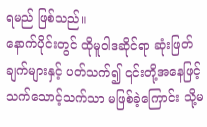ရမည် ဖြစ်သည်။
နောက်ပိုင်းတွင် ထိုမူဝါဒဆိုင်ရာ ဆုံးဖြတ်ချက်များနှင့် ပတ်သက်၍ ၎င်းတို့အနေဖြင့် သက်သောင့်သက်သာ မဖြစ်ခဲ့ကြောင်း သို့မ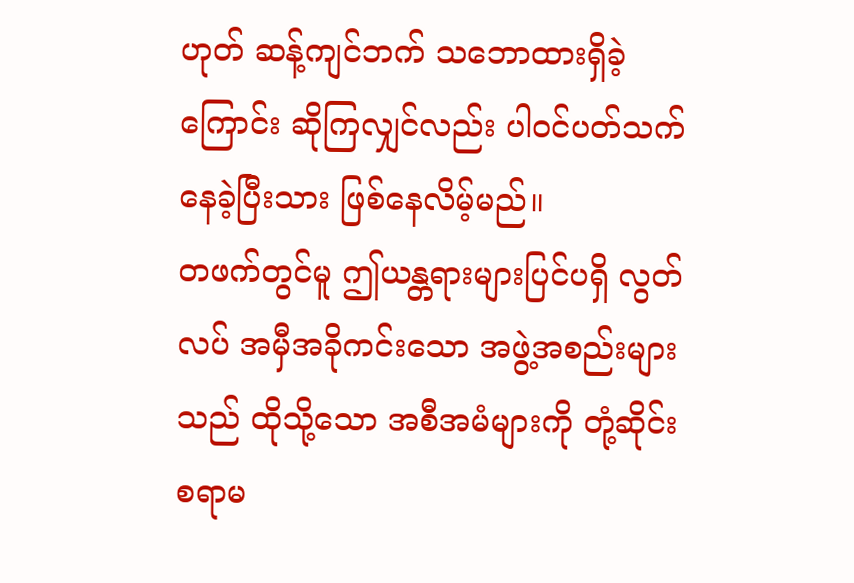ဟုတ် ဆန့်ကျင်ဘက် သဘောထားရှိခဲ့ကြောင်း ဆိုကြလျှင်လည်း ပါဝင်ပတ်သက်နေခဲ့ပြီးသား ဖြစ်နေလိမ့်မည်။
တဖက်တွင်မူ ဤယန္တရားများပြင်ပရှိ လွတ်လပ် အမှီအခိုကင်းသော အဖွဲ့အစည်းများသည် ထိုသို့သော အစီအမံများကို တုံ့ဆိုင်းစရာမ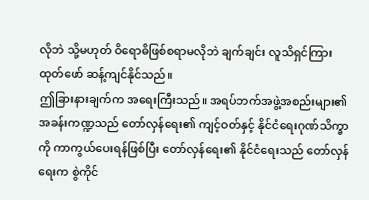လိုဘဲ သို့မဟုတ် ဝိရောဓိဖြစ်စရာမလိုဘဲ ချက်ချင်း လူသိရှင်ကြား ထုတ်ဖော် ဆန့်ကျင်နိုင်သည်။
ဤခြားနားချက်က အရေးကြီးသည်။ အရပ်ဘက်အဖွဲ့အစည်းများ၏ အခန်းကဏ္ဍသည် တော်လှန်ရေး၏ ကျင့်ဝတ်နှင့် နိုင်ငံရေးဂုဏ်သိက္ခာကို ကာကွယ်ပေးရန်ဖြစ်ပြီး တော်လှန်ရေး၏ နိုင်ငံရေးသည် တော်လှန်ရေးက စွဲကိုင်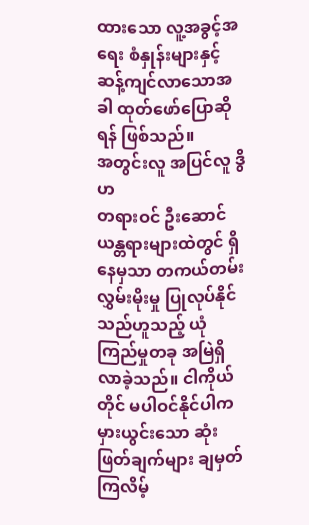ထားသော လူ့အခွင့်အရေး စံနှုန်းများနှင့် ဆန့်ကျင်လာသောအခါ ထုတ်ဖော်ပြောဆိုရန် ဖြစ်သည်။
အတွင်းလူ အပြင်လူ ဒွိဟ
တရားဝင် ဦးဆောင်ယန္တရားများထဲတွင် ရှိနေမှသာ တကယ်တမ်း လွှမ်းမိုးမှု ပြုလုပ်နိုင်သည်ဟူသည့် ယုံကြည်မှုတခု အမြဲရှိလာခဲ့သည်။ ငါကိုယ်တိုင် မပါဝင်နိုင်ပါက မှားယွင်းသော ဆုံးဖြတ်ချက်များ ချမှတ်ကြလိမ့်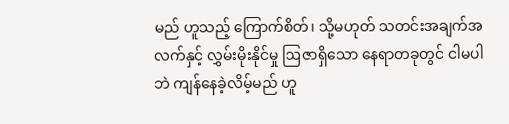မည် ဟူသည့် ကြောက်စိတ်၊ သို့မဟုတ် သတင်းအချက်အလက်နှင့် လွှမ်းမိုးနိုင်မှု ဩဇာရှိသော နေရာတခုတွင် ငါမပါဘဲ ကျန်နေခဲ့လိမ့်မည် ဟူ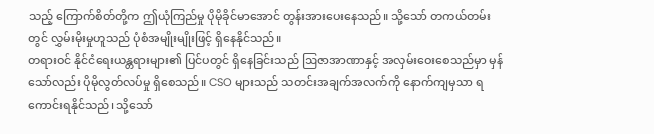သည့် ကြောက်စိတ်တို့က ဤယုံကြည်မှု ပိုမိုခိုင်မာအောင် တွန်းအားပေးနေသည်။ သို့သော် တကယ်တမ်းတွင် လွှမ်းမိုးမှုဟူသည် ပုံစံအမျိုးမျိုးဖြင့် ရှိနေနိုင်သည်။
တရားဝင် နိုင်ငံရေးယန္တရားများ၏ ပြင်ပတွင် ရှိနေခြင်းသည် ဩဇာအာဏာနှင့် အလှမ်းဝေးစေသည်မှာ မှန်သော်လည်း ပိုမိုလွတ်လပ်မှု ရှိစေသည်။ CSO များသည် သတင်းအချက်အလက်ကို နောက်ကျမှသာ ရကောင်းရနိုင်သည်၊ သို့သော်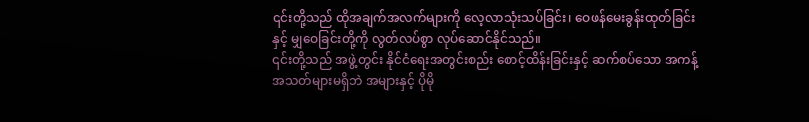၎င်းတို့သည် ထိုအချက်အလက်များကို လေ့လာသုံးသပ်ခြင်း၊ ဝေဖန်မေးခွန်းထုတ်ခြင်းနှင့် မျှဝေခြင်းတို့ကို လွတ်လပ်စွာ လုပ်ဆောင်နိုင်သည်။
၎င်းတို့သည် အဖွဲ့တွင်း နိုင်ငံရေးအတွင်းစည်း စောင့်ထိန်းခြင်းနှင့် ဆက်စပ်သော အကန့်အသတ်များမရှိဘဲ အများနှင့် ပိုမို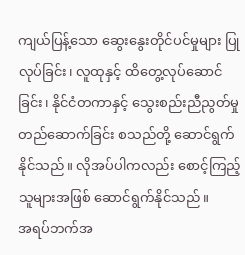ကျယ်ပြန့်သော ဆွေးနွေးတိုင်ပင်မှုများ ပြုလုပ်ခြင်း၊ လူထုနှင့် ထိတွေ့လုပ်ဆောင်ခြင်း၊ နိုင်ငံတကာနှင့် သွေးစည်းညီညွတ်မှု တည်ဆောက်ခြင်း စသည်တို့ ဆောင်ရွက်နိုင်သည်။ လိုအပ်ပါကလည်း စောင့်ကြည့်သူများအဖြစ် ဆောင်ရွက်နိုင်သည်။
အရပ်ဘက်အ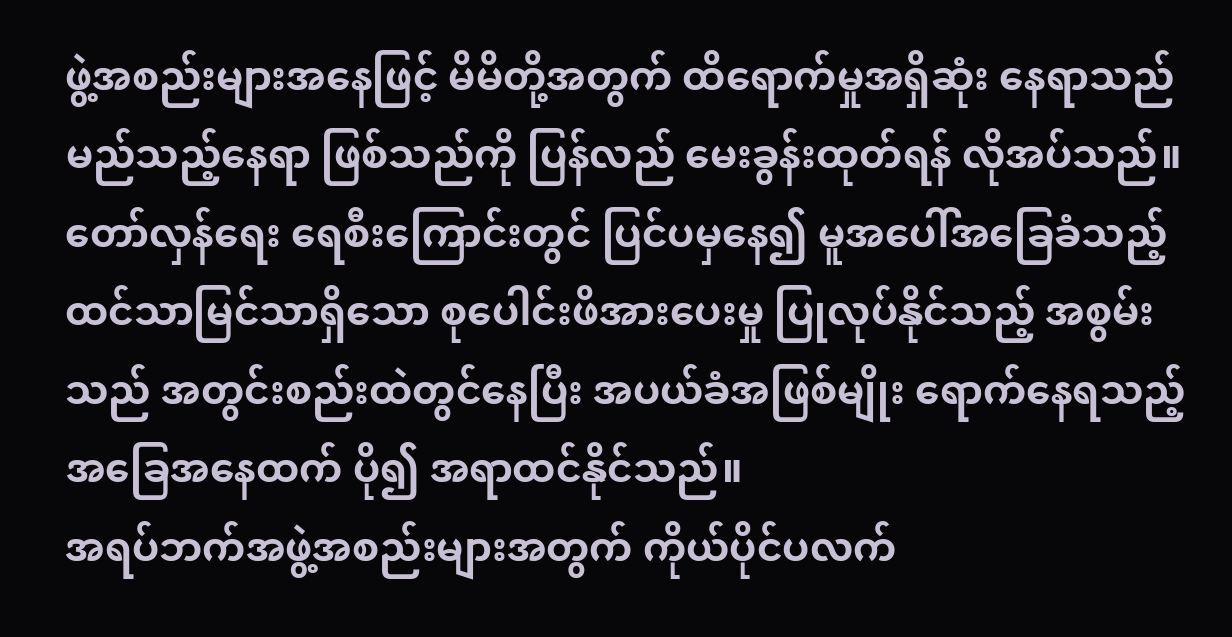ဖွဲ့အစည်းများအနေဖြင့် မိမိတို့အတွက် ထိရောက်မှုအရှိဆုံး နေရာသည် မည်သည့်နေရာ ဖြစ်သည်ကို ပြန်လည် မေးခွန်းထုတ်ရန် လိုအပ်သည်။
တော်လှန်ရေး ရေစီးကြောင်းတွင် ပြင်ပမှနေ၍ မူအပေါ်အခြေခံသည့် ထင်သာမြင်သာရှိသော စုပေါင်းဖိအားပေးမှု ပြုလုပ်နိုင်သည့် အစွမ်းသည် အတွင်းစည်းထဲတွင်နေပြီး အပယ်ခံအဖြစ်မျိုး ရောက်နေရသည့် အခြေအနေထက် ပို၍ အရာထင်နိုင်သည်။
အရပ်ဘက်အဖွဲ့အစည်းများအတွက် ကိုယ်ပိုင်ပလက်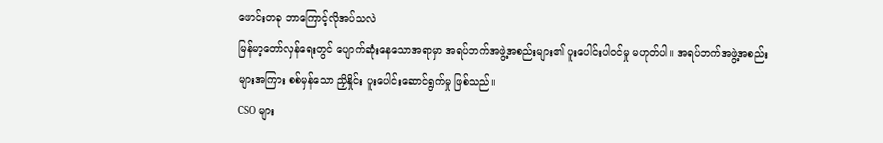ဖောင်းတခု ဘာကြောင့်လိုအပ်သလဲ
မြန်မာ့တော်လှန်ရေးတွင် ပျောက်ဆုံးနေသောအရာမှာ အရပ်ဘက်အဖွဲ့အစည်းများ၏ ပူးပေါင်းပါဝင်မှု မဟုတ်ပါ။ အရပ်ဘက်အဖွဲ့အစည်းများအကြား စစ်မှန်သော ညှိနှိုင်း ပူးပေါင်းဆောင်ရွက်မှု ဖြစ်သည်။
CSO များ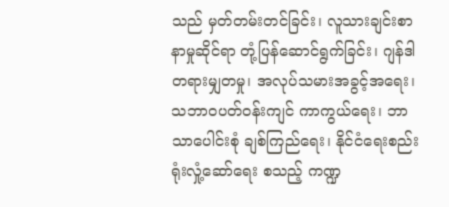သည် မှတ်တမ်းတင်ခြင်း၊ လူသားချင်းစာနာမှုဆိုင်ရာ တုံ့ပြန်ဆောင်ရွက်ခြင်း၊ ဂျန်ဒါ တရားမျှတမှု၊ အလုပ်သမားအခွင့်အရေး၊ သဘာဝပတ်ဝန်းကျင် ကာကွယ်ရေး၊ ဘာသာပေါင်းစုံ ချစ်ကြည်ရေး၊ နိုင်ငံရေးစည်းရုံးလှုံ့ဆော်ရေး စသည့် ကဏ္ဍ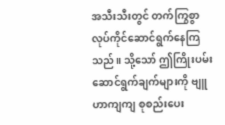အသီးသီးတွင် တက်ကြွစွာ လုပ်ကိုင်ဆောင်ရွက်နေကြသည်။ သို့သော် ဤကြိုးပမ်းဆောင်ရွက်ချက်များကို ဗျူဟာကျကျ စုစည်းပေး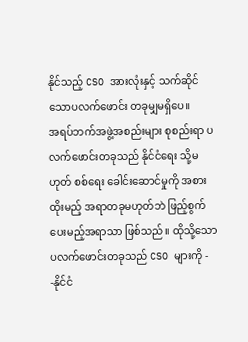နိုင်သည့် CSO အားလုံးနှင့် သက်ဆိုင်သောပလက်ဖောင်း တခုမျှမရှိပေ။
အရပ်ဘက်အဖွဲ့အစည်းများ စုစည်းရာ ပလက်ဖောင်းတခုသည် နိုင်ငံရေး သို့မဟုတ် စစ်ရေး ခေါင်းဆောင်မှုကို အစားထိုးမည့် အရာတခုမဟုတ်ဘဲ ဖြည့်စွက်ပေးမည့်အရာသာ ဖြစ်သည်။ ထိုသို့သော ပလက်ဖောင်းတခုသည် CSO များကို -
-နိုင်ငံ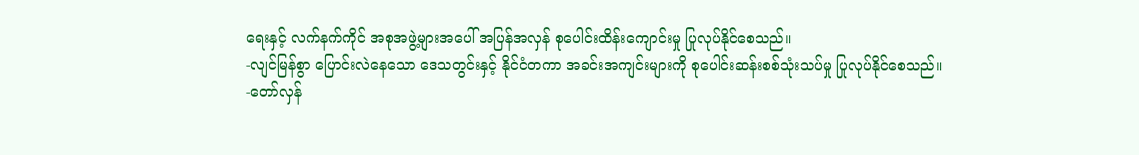ရေးနှင့် လက်နက်ကိုင် အစုအဖွဲ့များအပေါ် အပြန်အလှန် စုပေါင်းထိန်းကျောင်းမှု ပြုလုပ်နိုင်စေသည်။
-လျင်မြန်စွာ ပြောင်းလဲနေသော ဒေသတွင်းနှင့် နိုင်ငံတကာ အခင်းအကျင်းများကို စုပေါင်းဆန်းစစ်သုံးသပ်မှု ပြုလုပ်နိုင်စေသည်။
-တော်လှန်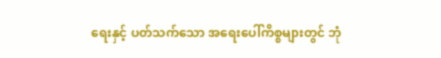ရေးနှင့် ပတ်သက်သော အရေးပေါ်ကိစ္စများတွင် ဘုံ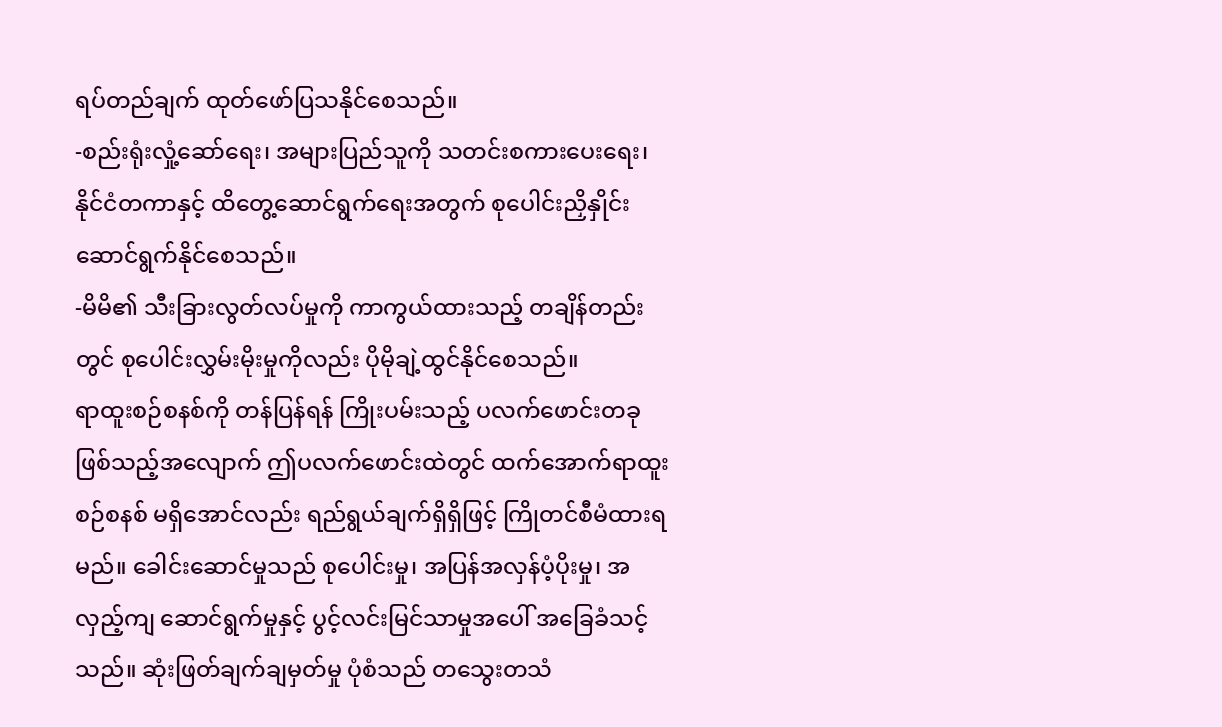ရပ်တည်ချက် ထုတ်ဖော်ပြသနိုင်စေသည်။
-စည်းရုံးလှုံ့ဆော်ရေး၊ အများပြည်သူကို သတင်းစကားပေးရေး၊ နိုင်ငံတကာနှင့် ထိတွေ့ဆောင်ရွက်ရေးအတွက် စုပေါင်းညှိနှိုင်း ဆောင်ရွက်နိုင်စေသည်။
-မိမိ၏ သီးခြားလွတ်လပ်မှုကို ကာကွယ်ထားသည့် တချိန်တည်းတွင် စုပေါင်းလွှမ်းမိုးမှုကိုလည်း ပိုမိုချဲ့ထွင်နိုင်စေသည်။
ရာထူးစဉ်စနစ်ကို တန်ပြန်ရန် ကြိုးပမ်းသည့် ပလက်ဖောင်းတခု ဖြစ်သည့်အလျောက် ဤပလက်ဖောင်းထဲတွင် ထက်အောက်ရာထူးစဉ်စနစ် မရှိအောင်လည်း ရည်ရွယ်ချက်ရှိရှိဖြင့် ကြိုတင်စီမံထားရမည်။ ခေါင်းဆောင်မှုသည် စုပေါင်းမှု၊ အပြန်အလှန်ပံ့ပိုးမှု၊ အလှည့်ကျ ဆောင်ရွက်မှုနှင့် ပွင့်လင်းမြင်သာမှုအပေါ် အခြေခံသင့်သည်။ ဆုံးဖြတ်ချက်ချမှတ်မှု ပုံစံသည် တသွေးတသံ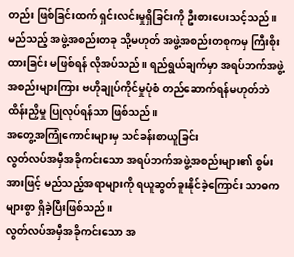တည်း ဖြစ်ခြင်းထက် ရှင်းလင်းမှုရှိခြင်းကို ဦးစားပေးသင့်သည်။ မည်သည့် အဖွဲ့အစည်းတခု သို့မဟုတ် အဖွဲ့အစည်းတစုကမှ ကြီးစိုးထားခြင်း မဖြစ်ရန် လိုအပ်သည်။ ရည်ရွယ်ချက်မှာ အရပ်ဘက်အဖွဲ့အစည်းများကြား ဗဟိုချုပ်ကိုင်မှုပုံစံ တည်ဆောက်ရန်မဟုတ်ဘဲ ထိန်းညှိမှု ပြုလုပ်ရန်သာ ဖြစ်သည်။
အတွေ့အကြုံကောင်းများမှ သင်ခန်းစာယူခြင်း
လွတ်လပ်အမှီအခိုကင်းသော အရပ်ဘက်အဖွဲ့အစည်းများ၏ စွမ်းအားဖြင့် မည်သည့်အရာများကို ရယူဆွတ်ခူးနိုင်ခဲ့ကြောင်း သာဓကများစွာ ရှိခဲ့ပြီးဖြစ်သည်။
လွတ်လပ်အမှီအခိုကင်းသော အ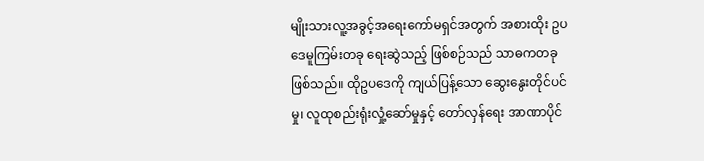မျိုးသားလူ့အခွင့်အရေးကော်မရှင်အတွက် အစားထိုး ဥပဒေမူကြမ်းတခု ရေးဆွဲသည့် ဖြစ်စဉ်သည် သာဓကတခု ဖြစ်သည်။ ထိုဥပဒေကို ကျယ်ပြန့်သော ဆွေးနွေးတိုင်ပင်မှု၊ လူထုစည်းရုံးလှုံ့ဆော်မှုနှင့် တော်လှန်ရေး အာဏာပိုင်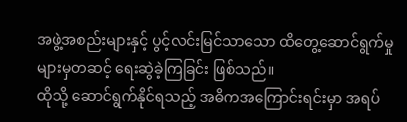အဖွဲ့အစည်းများနှင့် ပွင့်လင်းမြင်သာသော ထိတွေ့ဆောင်ရွက်မှုများမှတဆင့် ရေးဆွဲခဲ့ကြခြင်း ဖြစ်သည်။
ထိုသို့ ဆောင်ရွက်နိုင်ရသည့် အဓိကအကြောင်းရင်းမှာ အရပ်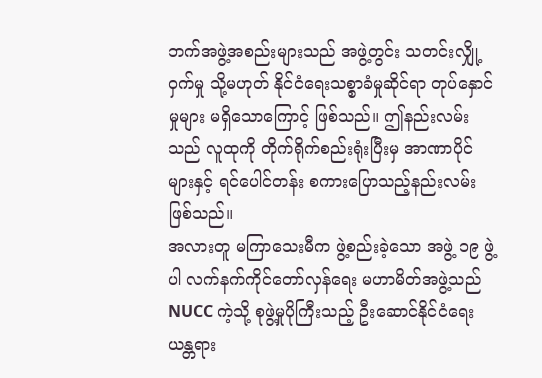ဘက်အဖွဲ့အစည်းများသည် အဖွဲ့တွင်း သတင်းလျှို့ဝှက်မှု သို့မဟုတ် နိုင်ငံရေးသစ္စာခံမှုဆိုင်ရာ တုပ်နှောင်မှုများ မရှိသောကြောင့် ဖြစ်သည်။ ဤနည်းလမ်းသည် လူထုကို တိုက်ရိုက်စည်းရုံးပြီးမှ အာဏာပိုင်များနှင့် ရင်ပေါင်တန်း စကားပြောသည့်နည်းလမ်း ဖြစ်သည်။
အလားတူ မကြာသေးမီက ဖွဲ့စည်းခဲ့သော အဖွဲ့ ၁၉ ဖွဲ့ပါ လက်နက်ကိုင်တော်လှန်ရေး မဟာမိတ်အဖွဲ့သည် NUCC ကဲ့သို့ စုဖွဲ့မှုပိုကြီးသည့် ဦးဆောင်နိုင်ငံရေးယန္တရား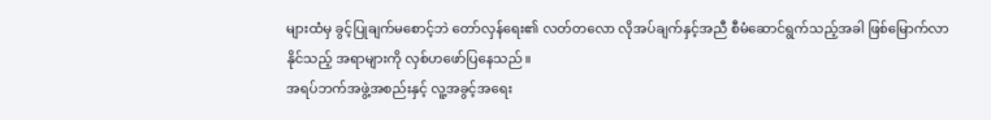များထံမှ ခွင့်ပြုချက်မစောင့်ဘဲ တော်လှန်ရေး၏ လတ်တလော လိုအပ်ချက်နှင့်အညီ စီမံဆောင်ရွက်သည့်အခါ ဖြစ်မြောက်လာနိုင်သည့် အရာများကို လှစ်ဟဖော်ပြနေသည်။
အရပ်ဘက်အဖွဲ့အစည်းနှင့် လူ့အခွင့်အရေး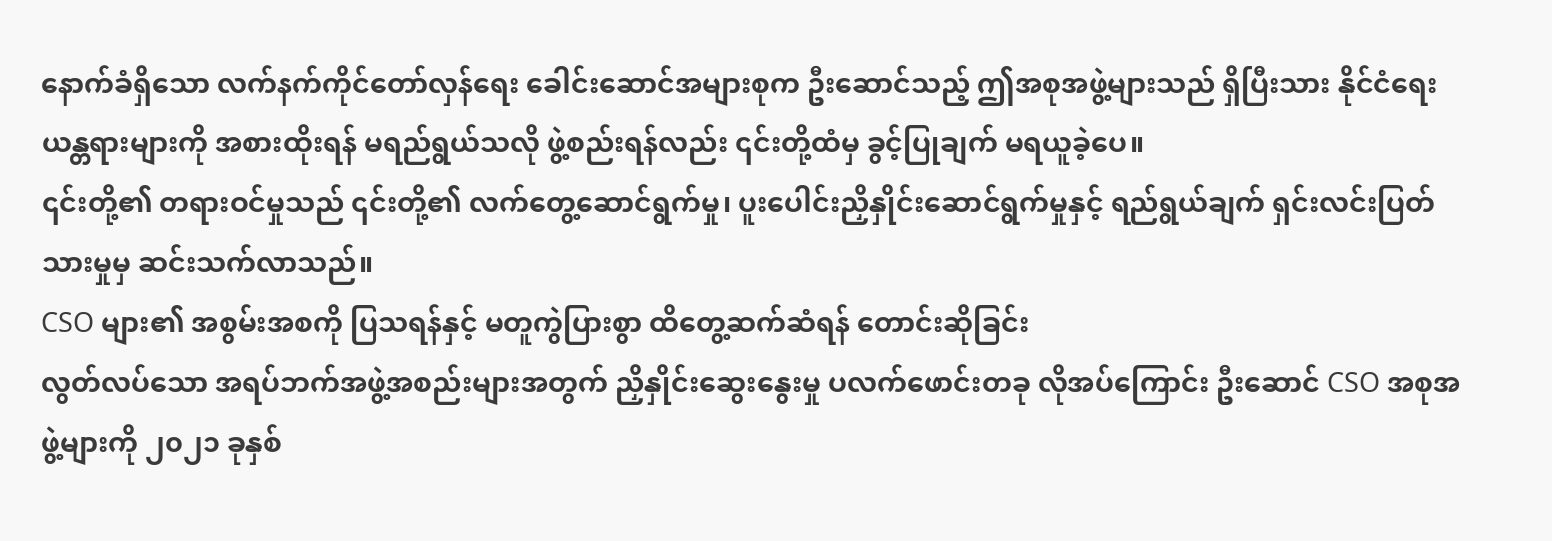နောက်ခံရှိသော လက်နက်ကိုင်တော်လှန်ရေး ခေါင်းဆောင်အများစုက ဦးဆောင်သည့် ဤအစုအဖွဲ့များသည် ရှိပြီးသား နိုင်ငံရေးယန္တရားများကို အစားထိုးရန် မရည်ရွယ်သလို ဖွဲ့စည်းရန်လည်း ၎င်းတို့ထံမှ ခွင့်ပြုချက် မရယူခဲ့ပေ။
၎င်းတို့၏ တရားဝင်မှုသည် ၎င်းတို့၏ လက်တွေ့ဆောင်ရွက်မှု၊ ပူးပေါင်းညှိနှိုင်းဆောင်ရွက်မှုနှင့် ရည်ရွယ်ချက် ရှင်းလင်းပြတ်သားမှုမှ ဆင်းသက်လာသည်။
CSO များ၏ အစွမ်းအစကို ပြသရန်နှင့် မတူကွဲပြားစွာ ထိတွေ့ဆက်ဆံရန် တောင်းဆိုခြင်း
လွတ်လပ်သော အရပ်ဘက်အဖွဲ့အစည်းများအတွက် ညှိနှိုင်းဆွေးနွေးမှု ပလက်ဖောင်းတခု လိုအပ်ကြောင်း ဦးဆောင် CSO အစုအဖွဲ့များကို ၂၀၂၁ ခုနှစ်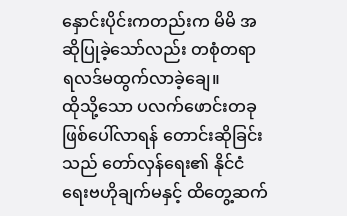နှောင်းပိုင်းကတည်းက မိမိ အဆိုပြုခဲ့သော်လည်း တစုံတရာ ရလဒ်မထွက်လာခဲ့ချေ။
ထိုသို့သော ပလက်ဖောင်းတခု ဖြစ်ပေါ်လာရန် တောင်းဆိုခြင်းသည် တော်လှန်ရေး၏ နိုင်ငံရေးဗဟိုချက်မနှင့် ထိတွေ့ဆက်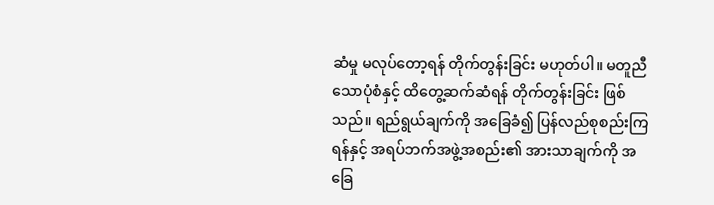ဆံမှု မလုပ်တော့ရန် တိုက်တွန်းခြင်း မဟုတ်ပါ။ မတူညီသောပုံစံနှင့် ထိတွေ့ဆက်ဆံရန် တိုက်တွန်းခြင်း ဖြစ်သည်။ ရည်ရွယ်ချက်ကို အခြေခံ၍ ပြန်လည်စုစည်းကြရန်နှင့် အရပ်ဘက်အဖွဲ့အစည်း၏ အားသာချက်ကို အခြေ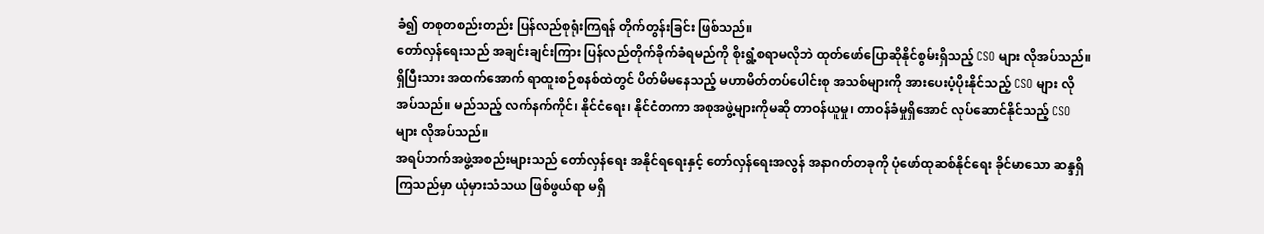ခံ၍ တစုတစည်းတည်း ပြန်လည်စုရုံးကြရန် တိုက်တွန်းခြင်း ဖြစ်သည်။
တော်လှန်ရေးသည် အချင်းချင်းကြား ပြန်လည်တိုက်ခိုက်ခံရမည်ကို စိုးရွံ့စရာမလိုဘဲ ထုတ်ဖော်ပြောဆိုနိုင်စွမ်းရှိသည့် CSO များ လိုအပ်သည်။ ရှိပြီးသား အထက်အောက် ရာထူးစဉ်စနစ်ထဲတွင် ပိတ်မိမနေသည့် မဟာမိတ်တပ်ပေါင်းစု အသစ်များကို အားပေးပံ့ပိုးနိုင်သည့် CSO များ လိုအပ်သည်။ မည်သည့် လက်နက်ကိုင်၊ နိုင်ငံရေး၊ နိုင်ငံတကာ အစုအဖွဲ့များကိုမဆို တာဝန်ယူမှု၊ တာဝန်ခံမှုရှိအောင် လုပ်ဆောင်နိုင်သည့် CSO များ လိုအပ်သည်။
အရပ်ဘက်အဖွဲ့အစည်းများသည် တော်လှန်ရေး အနိုင်ရရေးနှင့် တော်လှန်ရေးအလွန် အနာဂတ်တခုကို ပုံဖော်ထုဆစ်နိုင်ရေး ခိုင်မာသော ဆန္ဒရှိကြသည်မှာ ယုံမှားသံသယ ဖြစ်ဖွယ်ရာ မရှိ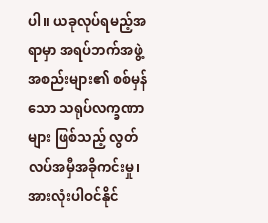ပါ။ ယခုလုပ်ရမည့်အရာမှာ အရပ်ဘက်အဖွဲ့အစည်းများ၏ စစ်မှန်သော သရုပ်လက္ခဏာများ ဖြစ်သည့် လွတ်လပ်အမှီအခိုကင်းမှု၊ အားလုံးပါဝင်နိုင်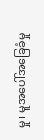မှု၊ မူအပေါ်အခြေခံမှု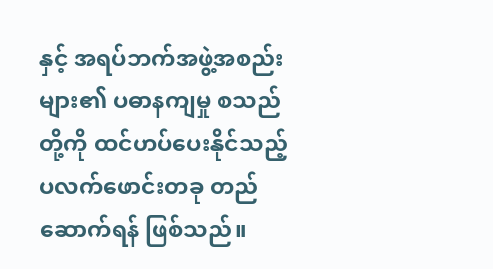နှင့် အရပ်ဘက်အဖွဲ့အစည်းများ၏ ပဓာနကျမှု စသည်တို့ကို ထင်ဟပ်ပေးနိုင်သည့် ပလက်ဖောင်းတခု တည်ဆောက်ရန် ဖြစ်သည်။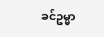ခင်ဥမ္မာ